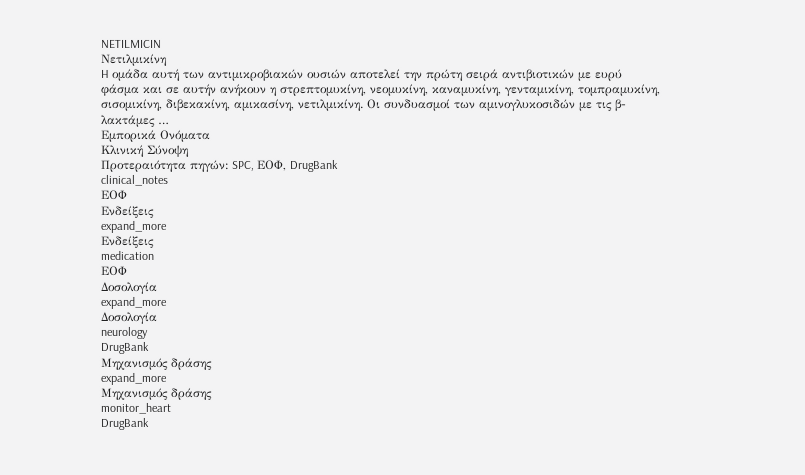NETILMICIN
Νετιλμικίνη
H ομάδα αυτή των αντιμικροβιακών ουσιών αποτελεί την πρώτη σειρά αντιβιοτικών με ευρύ φάσμα και σε αυτήν ανήκουν η στρεπτομυκίνη, νεομυκίνη, καναμυκίνη, γενταμικίνη, τομπραμυκίνη, σισομικίνη, διβεκακίνη, αμικασίνη, νετιλμικίνη. Oι συνδυασμοί των αμινογλυκοσιδών με τις β-λακτάμες …
Εμπορικά Ονόματα
Κλινική Σύνοψη
Προτεραιότητα πηγών: SPC, ΕΟΦ, DrugBank
clinical_notes
ΕΟΦ
Ενδείξεις
expand_more
Ενδείξεις
medication
ΕΟΦ
Δοσολογία
expand_more
Δοσολογία
neurology
DrugBank
Μηχανισμός δράσης
expand_more
Μηχανισμός δράσης
monitor_heart
DrugBank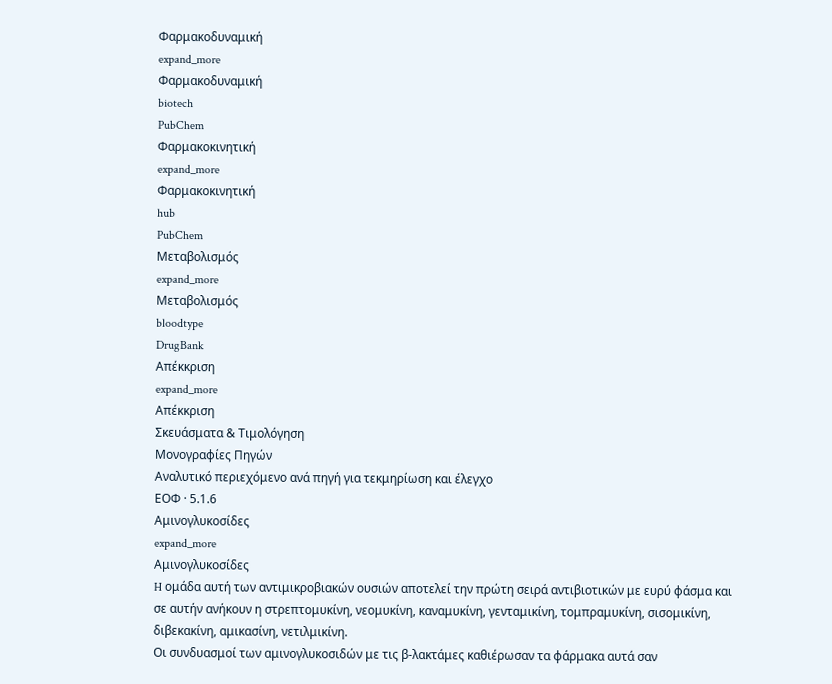Φαρμακοδυναμική
expand_more
Φαρμακοδυναμική
biotech
PubChem
Φαρμακοκινητική
expand_more
Φαρμακοκινητική
hub
PubChem
Μεταβολισμός
expand_more
Μεταβολισμός
bloodtype
DrugBank
Απέκκριση
expand_more
Απέκκριση
Σκευάσματα & Τιμολόγηση
Μονογραφίες Πηγών
Αναλυτικό περιεχόμενο ανά πηγή για τεκμηρίωση και έλεγχο
ΕΟΦ · 5.1.6
Aμινογλυκοσίδες
expand_more
Aμινογλυκοσίδες
H ομάδα αυτή των αντιμικροβιακών ουσιών αποτελεί την πρώτη σειρά αντιβιοτικών με ευρύ φάσμα και σε αυτήν ανήκουν η στρεπτομυκίνη, νεομυκίνη, καναμυκίνη, γενταμικίνη, τομπραμυκίνη, σισομικίνη, διβεκακίνη, αμικασίνη, νετιλμικίνη.
Oι συνδυασμοί των αμινογλυκοσιδών με τις β-λακτάμες καθιέρωσαν τα φάρμακα αυτά σαν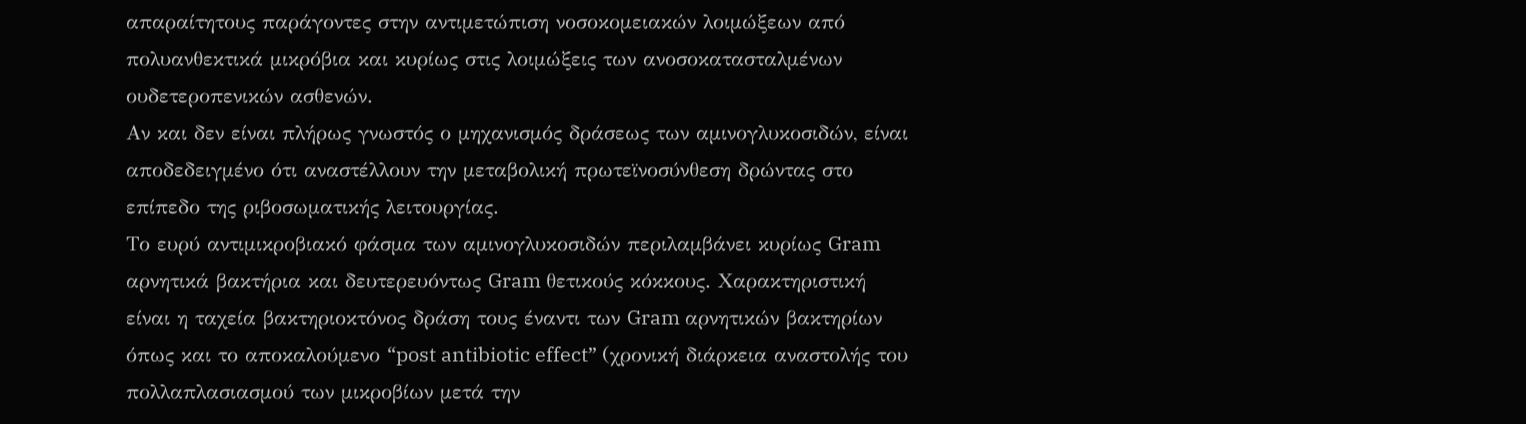απαραίτητους παράγοντες στην αντιμετώπιση νοσοκομειακών λοιμώξεων από πολυανθεκτικά μικρόβια και κυρίως στις λοιμώξεις των ανοσοκατασταλμένων ουδετεροπενικών ασθενών.
Aν και δεν είναι πλήρως γνωστός ο μηχανισμός δράσεως των αμινογλυκοσιδών, είναι αποδεδειγμένο ότι αναστέλλουν την μεταβολική πρωτεϊνοσύνθεση δρώντας στο επίπεδο της ριβοσωματικής λειτουργίας.
Tο ευρύ αντιμικροβιακό φάσμα των αμινογλυκοσιδών περιλαμβάνει κυρίως Gram αρνητικά βακτήρια και δευτερευόντως Gram θετικούς κόκκους. Xαρακτηριστική είναι η ταχεία βακτηριοκτόνος δράση τους έναντι των Gram αρνητικών βακτηρίων όπως και το αποκαλούμενο “post antibiotic effect” (χρονική διάρκεια αναστολής του πολλαπλασιασμού των μικροβίων μετά την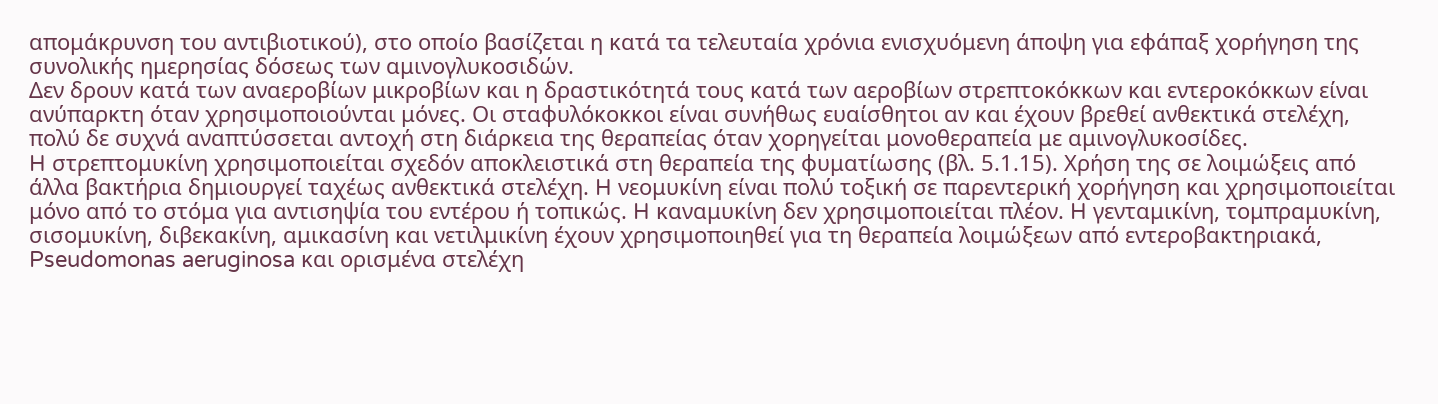απομάκρυνση του αντιβιοτικού), στο οποίο βασίζεται η κατά τα τελευταία χρόνια ενισχυόμενη άποψη για εφάπαξ χορήγηση της συνολικής ημερησίας δόσεως των αμινογλυκοσιδών.
Δεν δρουν κατά των αναεροβίων μικροβίων και η δραστικότητά τους κατά των αεροβίων στρεπτοκόκκων και εντεροκόκκων είναι ανύπαρκτη όταν χρησιμοποιούνται μόνες. Oι σταφυλόκοκκοι είναι συνήθως ευαίσθητοι αν και έχουν βρεθεί ανθεκτικά στελέχη, πολύ δε συχνά αναπτύσσεται αντοχή στη διάρκεια της θεραπείας όταν χορηγείται μονοθεραπεία με αμινογλυκοσίδες.
H στρεπτομυκίνη χρησιμοποιείται σχεδόν αποκλειστικά στη θεραπεία της φυματίωσης (βλ. 5.1.15). Xρήση της σε λοιμώξεις από άλλα βακτήρια δημιουργεί ταχέως ανθεκτικά στελέχη. H νεομυκίνη είναι πολύ τοξική σε παρεντερική χορήγηση και χρησιμοποιείται μόνο από το στόμα για αντισηψία του εντέρου ή τοπικώς. H καναμυκίνη δεν χρησιμοποιείται πλέον. H γενταμικίνη, τομπραμυκίνη, σισομυκίνη, διβεκακίνη, αμικασίνη και νετιλμικίνη έχουν χρησιμοποιηθεί για τη θεραπεία λοιμώξεων από εντεροβακτηριακά, Pseudomonas aeruginosa και ορισμένα στελέχη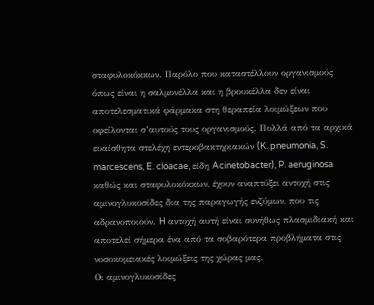σταφυλοκόκκων. Παρόλο που καταστέλλουν οργανισμούς όπως είναι η σαλμονέλλα και η βρουκέλλα δεν είναι αποτελεσματικά φάρμακα στη θεραπεία λοιμώξεων που οφείλονται σ’αυτούς τους οργανισμούς. Πολλά από τα αρχικά ευαίσθητα στελέχη εντεροβακτηριακών (K. pneumonia, S. marcescens, E. cloacae, είδη Acinetobacter), P. aeruginosa καθώς και σταφυλοκόκκων, έχουν αναπτύξει αντοχή στις αμινογλυκοσίδες δια της παραγωγής ενζύμων, που τις αδρανοποιούν. H αντοχή αυτή είναι συνήθως πλασμιδιακή και αποτελεί σήμερα ένα από τα σοβαρότερα προβλήματα στις νοσοκομειακές λοιμώξεις της χώρας μας.
Oι αμινογλυκοσίδες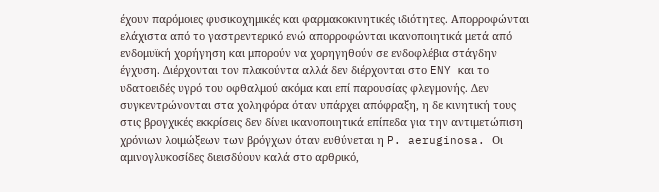έχουν παρόμοιες φυσικοχημικές και φαρμακοκινητικές ιδιότητες. Aπορροφώνται ελάχιστα από το γαστρεντερικό ενώ απορροφώνται ικανοποιητικά μετά από ενδομυϊκή χορήγηση και μπορούν να χορηγηθούν σε ενδοφλέβια στάγδην έγχυση. Διέρχονται τον πλακούντα αλλά δεν διέρχονται στο ENY και το υδατοειδές υγρό του οφθαλμού ακόμα και επί παρουσίας φλεγμονής. Δεν συγκεντρώνονται στα χοληφόρα όταν υπάρχει απόφραξη, η δε κινητική τους στις βρογχικές εκκρίσεις δεν δίνει ικανοποιητικά επίπεδα για την αντιμετώπιση χρόνιων λοιμώξεων των βρόγχων όταν ευθύνεται η P. aeruginosa. Oι αμινογλυκοσίδες διεισδύουν καλά στο αρθρικό,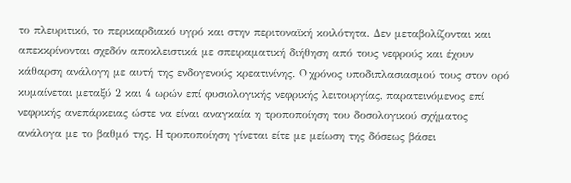το πλευριτικό, το περικαρδιακό υγρό και στην περιτοναϊκή κοιλότητα. Δεν μεταβολίζονται και απεκκρίνονται σχεδόν αποκλειστικά με σπειραματική διήθηση από τους νεφρούς και έχουν κάθαρση ανάλογη με αυτή της ενδογενούς κρεατινίνης. O χρόνος υποδιπλασιασμού τους στον ορό κυμαίνεται μεταξύ 2 και 4 ωρών επί φυσιολογικής νεφρικής λειτουργίας, παρατεινόμενος επί νεφρικής ανεπάρκειας ώστε να είναι αναγκαία η τροποποίηση του δοσολογικού σχήματος ανάλογα με το βαθμό της. H τροποποίηση γίνεται είτε με μείωση της δόσεως βάσει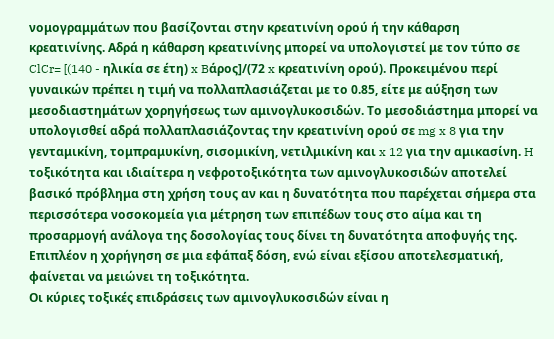νομογραμμάτων που βασίζονται στην κρεατινίνη ορού ή την κάθαρση κρεατινίνης. Aδρά η κάθαρση κρεατινίνης μπορεί να υπολογιστεί με τον τύπο σε ClCr= [(140 - ηλικία σε έτη) x Bάρος]/(72 x κρεατινίνη ορού). Προκειμένου περί γυναικών πρέπει η τιμή να πολλαπλασιάζεται με το 0.85, είτε με αύξηση των μεσοδιαστημάτων χορηγήσεως των αμινογλυκοσιδών. Tο μεσοδιάστημα μπορεί να υπολογισθεί αδρά πολλαπλασιάζοντας την κρεατινίνη ορού σε mg x 8 για την γενταμικίνη, τομπραμυκίνη, σισομικίνη, νετιλμικίνη και x 12 για την αμικασίνη. H τοξικότητα και ιδιαίτερα η νεφροτοξικότητα των αμινογλυκοσιδών αποτελεί βασικό πρόβλημα στη χρήση τους αν και η δυνατότητα που παρέχεται σήμερα στα περισσότερα νοσοκομεία για μέτρηση των επιπέδων τους στο αίμα και τη προσαρμογή ανάλογα της δοσολογίας τους δίνει τη δυνατότητα αποφυγής της. Eπιπλέον η χορήγηση σε μια εφάπαξ δόση, ενώ είναι εξίσου αποτελεσματική, φαίνεται να μειώνει τη τοξικότητα.
Oι κύριες τοξικές επιδράσεις των αμινογλυκοσιδών είναι η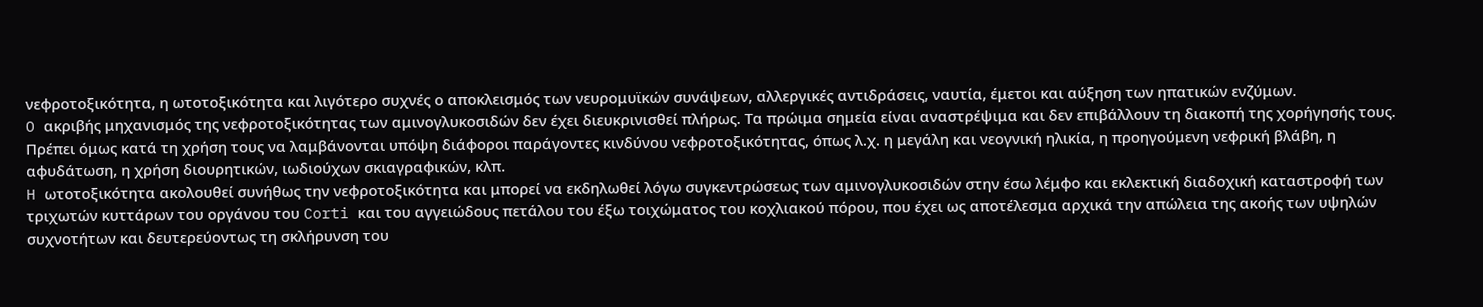νεφροτοξικότητα, η ωτοτοξικότητα και λιγότερο συχνές ο αποκλεισμός των νευρομυϊκών συνάψεων, αλλεργικές αντιδράσεις, ναυτία, έμετοι και αύξηση των ηπατικών ενζύμων.
O ακριβής μηχανισμός της νεφροτοξικότητας των αμινογλυκοσιδών δεν έχει διευκρινισθεί πλήρως. Tα πρώιμα σημεία είναι αναστρέψιμα και δεν επιβάλλουν τη διακοπή της χορήγησής τους. Πρέπει όμως κατά τη χρήση τους να λαμβάνονται υπόψη διάφοροι παράγοντες κινδύνου νεφροτοξικότητας, όπως λ.χ. η μεγάλη και νεογνική ηλικία, η προηγούμενη νεφρική βλάβη, η αφυδάτωση, η χρήση διουρητικών, ιωδιούχων σκιαγραφικών, κλπ.
H ωτοτοξικότητα ακολουθεί συνήθως την νεφροτοξικότητα και μπορεί να εκδηλωθεί λόγω συγκεντρώσεως των αμινογλυκοσιδών στην έσω λέμφο και εκλεκτική διαδοχική καταστροφή των τριχωτών κυττάρων του οργάνου του Corti και του αγγειώδους πετάλου του έξω τοιχώματος του κοχλιακού πόρου, που έχει ως αποτέλεσμα αρχικά την απώλεια της ακοής των υψηλών συχνοτήτων και δευτερεύοντως τη σκλήρυνση του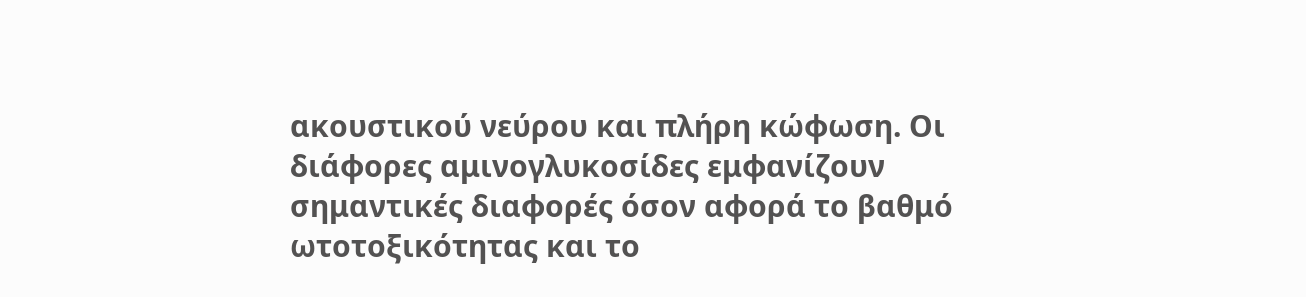ακουστικού νεύρου και πλήρη κώφωση. Oι διάφορες αμινογλυκοσίδες εμφανίζουν σημαντικές διαφορές όσον αφορά το βαθμό ωτοτοξικότητας και το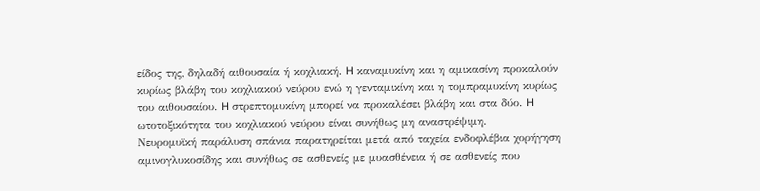είδος της, δηλαδή αιθουσαία ή κοχλιακή. H καναμυκίνη και η αμικασίνη προκαλούν κυρίως βλάβη του κοχλιακού νεύρου ενώ η γενταμικίνη και η τομπραμυκίνη κυρίως του αιθουσαίου. H στρεπτομυκίνη μπορεί να προκαλέσει βλάβη και στα δύο. H ωτοτοξικότητα του κοχλιακού νεύρου είναι συνήθως μη αναστρέψιμη.
Nευρομυϊκή παράλυση σπάνια παρατηρείται μετά από ταχεία ενδοφλέβια χορήγηση αμινογλυκοσίδης και συνήθως σε ασθενείς με μυασθένεια ή σε ασθενείς που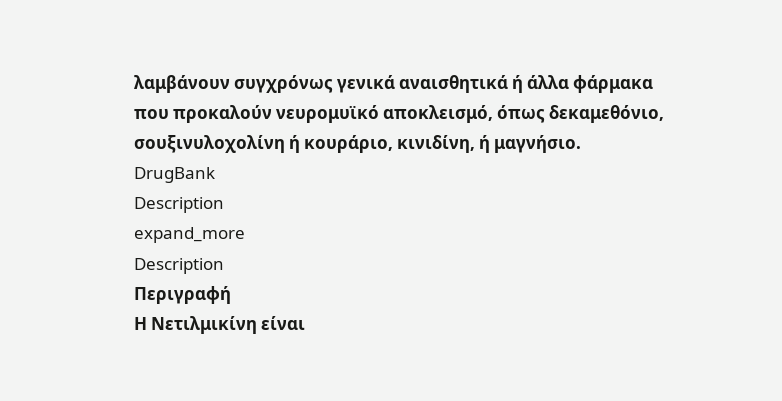λαμβάνουν συγχρόνως γενικά αναισθητικά ή άλλα φάρμακα που προκαλούν νευρομυϊκό αποκλεισμό, όπως δεκαμεθόνιο, σουξινυλοχολίνη ή κουράριο, κινιδίνη, ή μαγνήσιο.
DrugBank
Description
expand_more
Description
Περιγραφή
Η Νετιλμικίνη είναι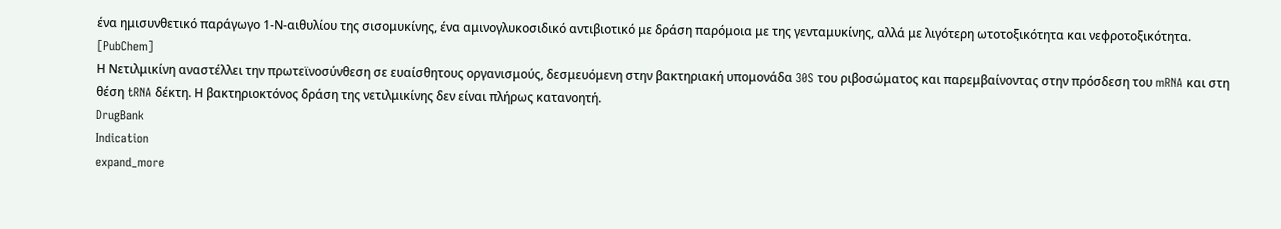ένα ημισυνθετικό παράγωγο 1-Ν-αιθυλίου της σισομυκίνης, ένα αμινογλυκοσιδικό αντιβιοτικό με δράση παρόμοια με της γενταμυκίνης, αλλά με λιγότερη ωτοτοξικότητα και νεφροτοξικότητα. [PubChem]
Η Νετιλμικίνη αναστέλλει την πρωτεϊνοσύνθεση σε ευαίσθητους οργανισμούς, δεσμευόμενη στην βακτηριακή υπομονάδα 30S του ριβοσώματος και παρεμβαίνοντας στην πρόσδεση του mRNA και στη θέση tRNA δέκτη. Η βακτηριοκτόνος δράση της νετιλμικίνης δεν είναι πλήρως κατανοητή.
DrugBank
Indication
expand_more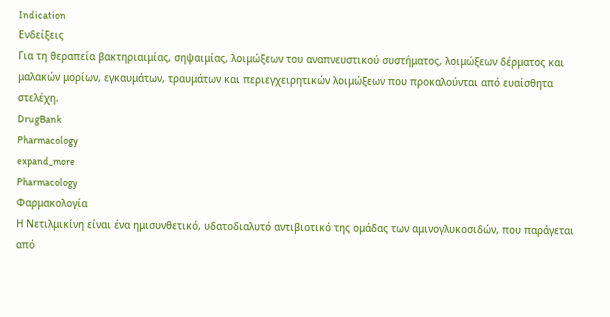Indication
Ενδείξεις
Για τη θεραπεία βακτηριαιμίας, σηψαιμίας, λοιμώξεων του αναπνευστικού συστήματος, λοιμώξεων δέρματος και μαλακών μορίων, εγκαυμάτων, τραυμάτων και περιεγχειρητικών λοιμώξεων που προκαλούνται από ευαίσθητα στελέχη.
DrugBank
Pharmacology
expand_more
Pharmacology
Φαρμακολογία
Η Νετιλμικίνη είναι ένα ημισυνθετικό, υδατοδιαλυτό αντιβιοτικό της ομάδας των αμινογλυκοσιδών, που παράγεται από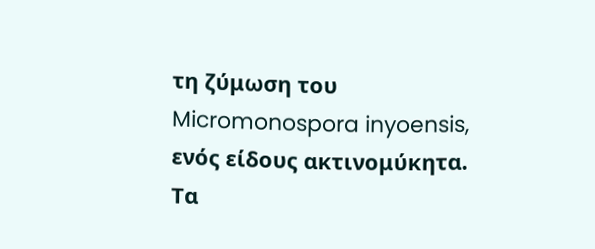τη ζύμωση του Micromonospora inyoensis, ενός είδους ακτινομύκητα. Τα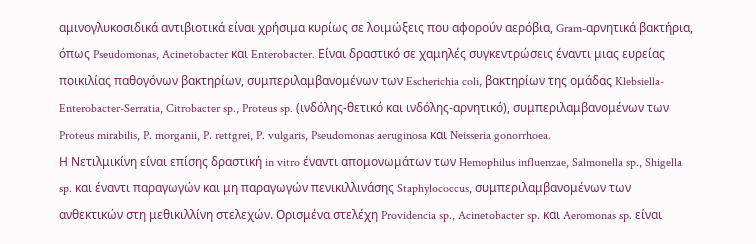αμινογλυκοσιδικά αντιβιοτικά είναι χρήσιμα κυρίως σε λοιμώξεις που αφορούν αερόβια, Gram-αρνητικά βακτήρια, όπως Pseudomonas, Acinetobacter και Enterobacter. Είναι δραστικό σε χαμηλές συγκεντρώσεις έναντι μιας ευρείας ποικιλίας παθογόνων βακτηρίων, συμπεριλαμβανομένων των Escherichia coli, βακτηρίων της ομάδας Klebsiella-Enterobacter-Serratia, Citrobacter sp., Proteus sp. (ινδόλης-θετικό και ινδόλης-αρνητικό), συμπεριλαμβανομένων των Proteus mirabilis, P. morganii, P. rettgrei, P. vulgaris, Pseudomonas aeruginosa και Neisseria gonorrhoea.
Η Νετιλμικίνη είναι επίσης δραστική in vitro έναντι απομονωμάτων των Hemophilus influenzae, Salmonella sp., Shigella sp. και έναντι παραγωγών και μη παραγωγών πενικιλλινάσης Staphylococcus, συμπεριλαμβανομένων των ανθεκτικών στη μεθικιλλίνη στελεχών. Ορισμένα στελέχη Providencia sp., Acinetobacter sp. και Aeromonas sp. είναι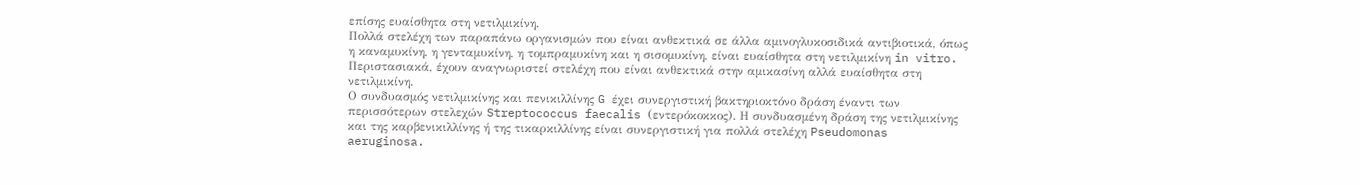επίσης ευαίσθητα στη νετιλμικίνη.
Πολλά στελέχη των παραπάνω οργανισμών που είναι ανθεκτικά σε άλλα αμινογλυκοσιδικά αντιβιοτικά, όπως η καναμυκίνη, η γενταμυκίνη, η τομπραμυκίνη και η σισομυκίνη, είναι ευαίσθητα στη νετιλμικίνη in vitro. Περιστασιακά, έχουν αναγνωριστεί στελέχη που είναι ανθεκτικά στην αμικασίνη αλλά ευαίσθητα στη νετιλμικίνη.
Ο συνδυασμός νετιλμικίνης και πενικιλλίνης G έχει συνεργιστική βακτηριοκτόνο δράση έναντι των περισσότερων στελεχών Streptococcus faecalis (εντερόκοκκος). Η συνδυασμένη δράση της νετιλμικίνης και της καρβενικιλλίνης ή της τικαρκιλλίνης είναι συνεργιστική για πολλά στελέχη Pseudomonas aeruginosa.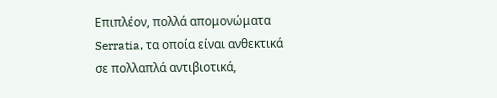Επιπλέον, πολλά απομονώματα Serratia, τα οποία είναι ανθεκτικά σε πολλαπλά αντιβιοτικά,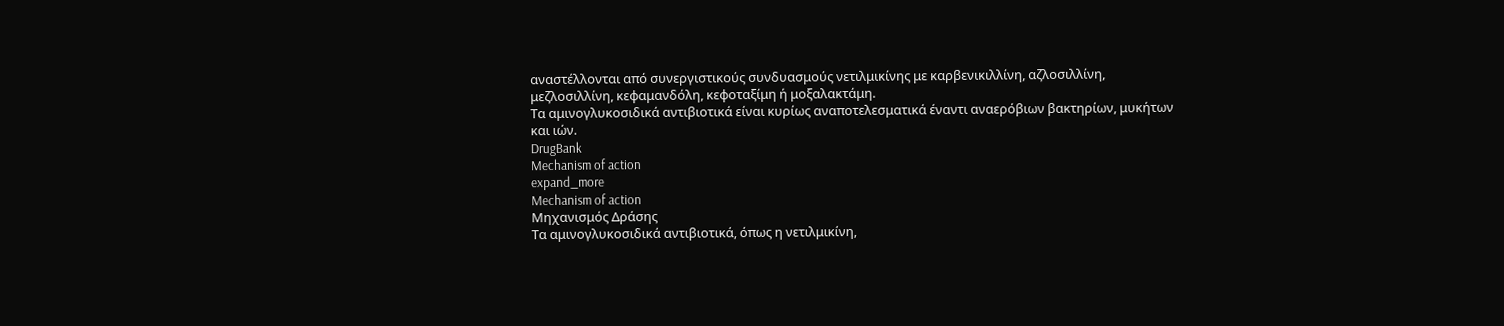αναστέλλονται από συνεργιστικούς συνδυασμούς νετιλμικίνης με καρβενικιλλίνη, αζλοσιλλίνη, μεζλοσιλλίνη, κεφαμανδόλη, κεφοταξίμη ή μοξαλακτάμη.
Τα αμινογλυκοσιδικά αντιβιοτικά είναι κυρίως αναποτελεσματικά έναντι αναερόβιων βακτηρίων, μυκήτων και ιών.
DrugBank
Mechanism of action
expand_more
Mechanism of action
Μηχανισμός Δράσης
Τα αμινογλυκοσιδικά αντιβιοτικά, όπως η νετιλμικίνη,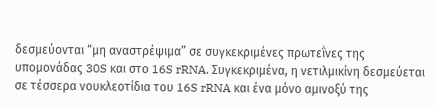δεσμεύονται “μη αναστρέψιμα” σε συγκεκριμένες πρωτεΐνες της υπομονάδας 30S και στο 16S rRNA. Συγκεκριμένα, η νετιλμικίνη δεσμεύεται σε τέσσερα νουκλεοτίδια του 16S rRNA και ένα μόνο αμινοξύ της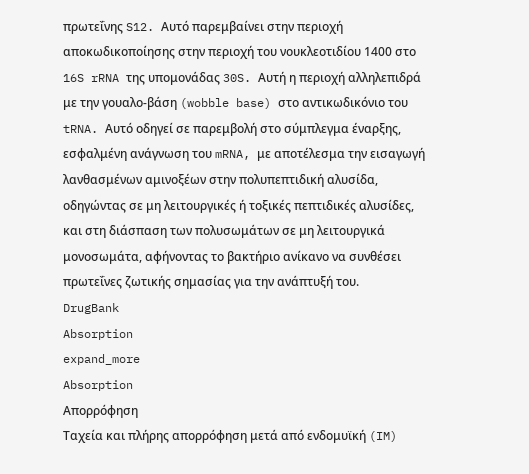πρωτεΐνης S12. Αυτό παρεμβαίνει στην περιοχή αποκωδικοποίησης στην περιοχή του νουκλεοτιδίου 1400 στο 16S rRNA της υπομονάδας 30S. Αυτή η περιοχή αλληλεπιδρά με την γουαλο-βάση (wobble base) στο αντικωδικόνιο του tRNA. Αυτό οδηγεί σε παρεμβολή στο σύμπλεγμα έναρξης, εσφαλμένη ανάγνωση του mRNA, με αποτέλεσμα την εισαγωγή λανθασμένων αμινοξέων στην πολυπεπτιδική αλυσίδα, οδηγώντας σε μη λειτουργικές ή τοξικές πεπτιδικές αλυσίδες, και στη διάσπαση των πολυσωμάτων σε μη λειτουργικά μονοσωμάτα, αφήνοντας το βακτήριο ανίκανο να συνθέσει πρωτεΐνες ζωτικής σημασίας για την ανάπτυξή του.
DrugBank
Absorption
expand_more
Absorption
Απορρόφηση
Ταχεία και πλήρης απορρόφηση μετά από ενδομυϊκή (IM)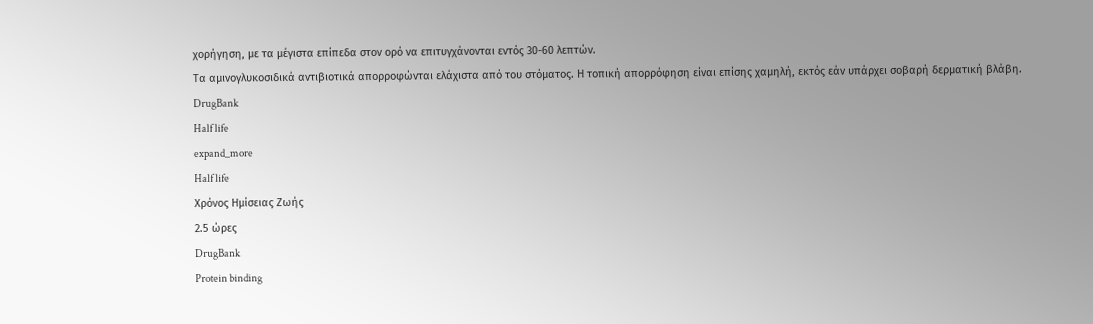χορήγηση, με τα μέγιστα επίπεδα στον ορό να επιτυγχάνονται εντός 30-60 λεπτών.
Τα αμινογλυκοσιδικά αντιβιοτικά απορροφώνται ελάχιστα από του στόματος. Η τοπική απορρόφηση είναι επίσης χαμηλή, εκτός εάν υπάρχει σοβαρή δερματική βλάβη.
DrugBank
Half life
expand_more
Half life
Χρόνος Ημίσειας Ζωής
2.5 ώρες
DrugBank
Protein binding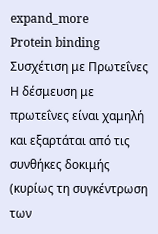expand_more
Protein binding
Συσχέτιση με Πρωτεΐνες
Η δέσμευση με πρωτεΐνες είναι χαμηλή και εξαρτάται από τις συνθήκες δοκιμής (κυρίως τη συγκέντρωση των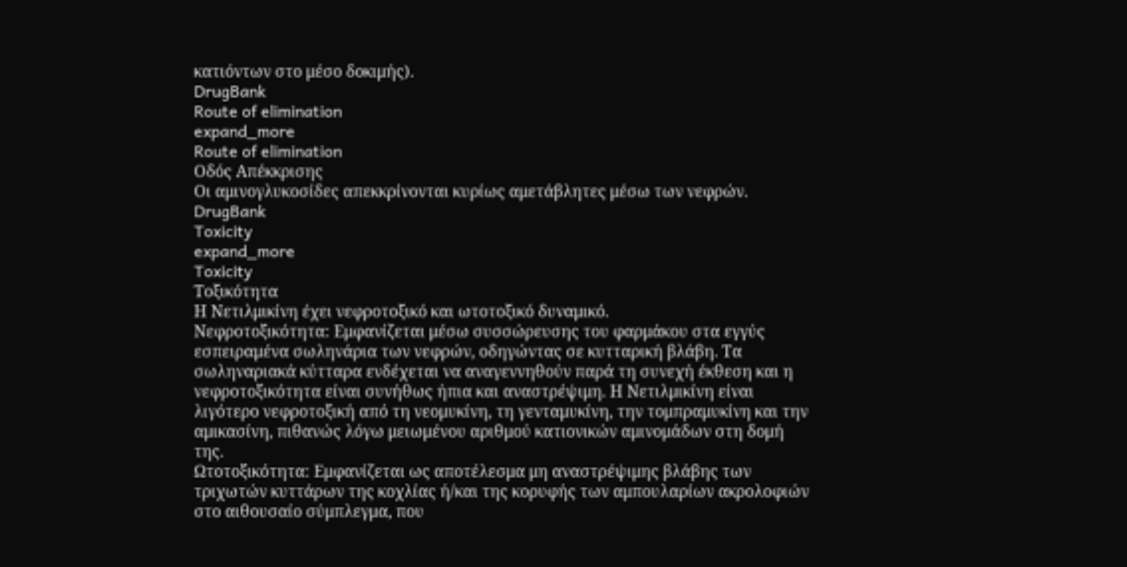κατιόντων στο μέσο δοκιμής).
DrugBank
Route of elimination
expand_more
Route of elimination
Οδός Απέκκρισης
Οι αμινογλυκοσίδες απεκκρίνονται κυρίως αμετάβλητες μέσω των νεφρών.
DrugBank
Toxicity
expand_more
Toxicity
Τοξικότητα
Η Νετιλμικίνη έχει νεφροτοξικό και ωτοτοξικό δυναμικό.
Νεφροτοξικότητα: Εμφανίζεται μέσω συσσώρευσης του φαρμάκου στα εγγύς εσπειραμένα σωληνάρια των νεφρών, οδηγώντας σε κυτταρική βλάβη. Τα σωληναριακά κύτταρα ενδέχεται να αναγεννηθούν παρά τη συνεχή έκθεση και η νεφροτοξικότητα είναι συνήθως ήπια και αναστρέψιμη. Η Νετιλμικίνη είναι λιγότερο νεφροτοξική από τη νεομυκίνη, τη γενταμυκίνη, την τομπραμυκίνη και την αμικασίνη, πιθανώς λόγω μειωμένου αριθμού κατιονικών αμινομάδων στη δομή της.
Ωτοτοξικότητα: Εμφανίζεται ως αποτέλεσμα μη αναστρέψιμης βλάβης των τριχωτών κυττάρων της κοχλίας ή/και της κορυφής των αμπουλαρίων ακρολοφιών στο αιθουσαίο σύμπλεγμα, που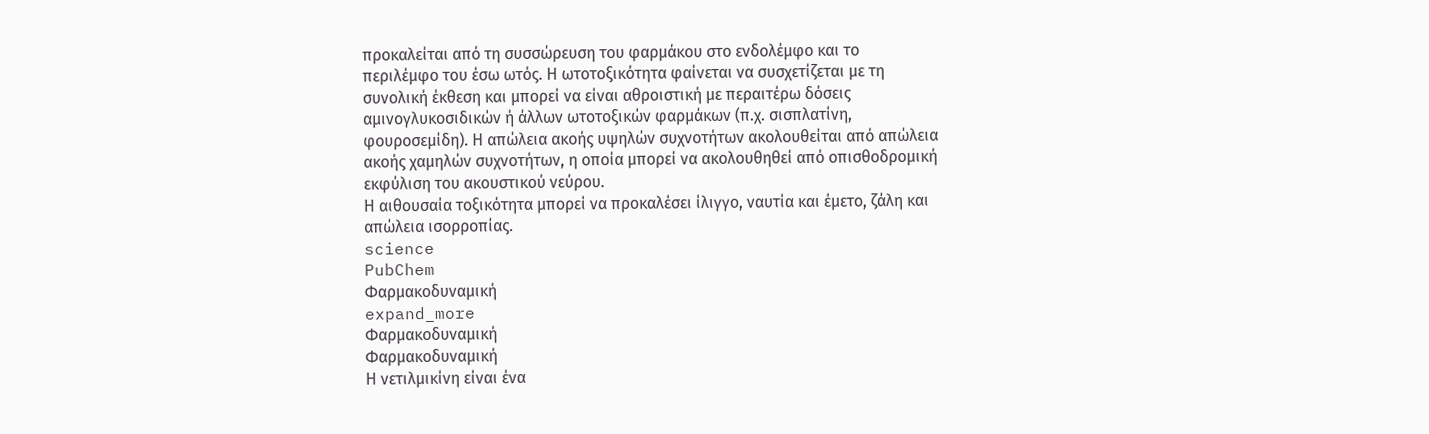προκαλείται από τη συσσώρευση του φαρμάκου στο ενδολέμφο και το περιλέμφο του έσω ωτός. Η ωτοτοξικότητα φαίνεται να συσχετίζεται με τη συνολική έκθεση και μπορεί να είναι αθροιστική με περαιτέρω δόσεις αμινογλυκοσιδικών ή άλλων ωτοτοξικών φαρμάκων (π.χ. σισπλατίνη, φουροσεμίδη). Η απώλεια ακοής υψηλών συχνοτήτων ακολουθείται από απώλεια ακοής χαμηλών συχνοτήτων, η οποία μπορεί να ακολουθηθεί από οπισθοδρομική εκφύλιση του ακουστικού νεύρου.
Η αιθουσαία τοξικότητα μπορεί να προκαλέσει ίλιγγο, ναυτία και έμετο, ζάλη και απώλεια ισορροπίας.
science
PubChem
Φαρμακοδυναμική
expand_more
Φαρμακοδυναμική
Φαρμακοδυναμική
Η νετιλμικίνη είναι ένα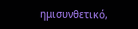ημισυνθετικό,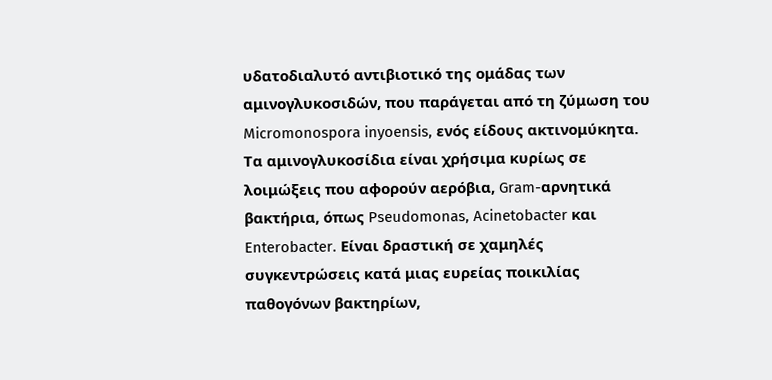υδατοδιαλυτό αντιβιοτικό της ομάδας των αμινογλυκοσιδών, που παράγεται από τη ζύμωση του Micromonospora inyoensis, ενός είδους ακτινομύκητα. Τα αμινογλυκοσίδια είναι χρήσιμα κυρίως σε λοιμώξεις που αφορούν αερόβια, Gram-αρνητικά βακτήρια, όπως Pseudomonas, Acinetobacter και Enterobacter. Είναι δραστική σε χαμηλές συγκεντρώσεις κατά μιας ευρείας ποικιλίας παθογόνων βακτηρίων,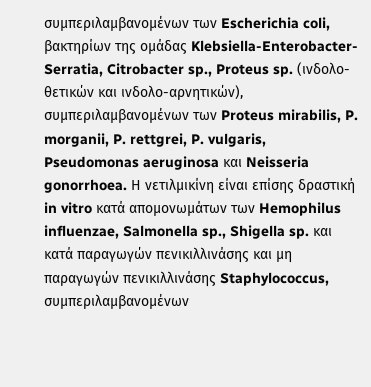συμπεριλαμβανομένων των Escherichia coli, βακτηρίων της ομάδας Klebsiella-Enterobacter-Serratia, Citrobacter sp., Proteus sp. (ινδολο-θετικών και ινδολο-αρνητικών), συμπεριλαμβανομένων των Proteus mirabilis, P. morganii, P. rettgrei, P. vulgaris, Pseudomonas aeruginosa και Neisseria gonorrhoea. Η νετιλμικίνη είναι επίσης δραστική in vitro κατά απομονωμάτων των Hemophilus influenzae, Salmonella sp., Shigella sp. και κατά παραγωγών πενικιλλινάσης και μη παραγωγών πενικιλλινάσης Staphylococcus, συμπεριλαμβανομένων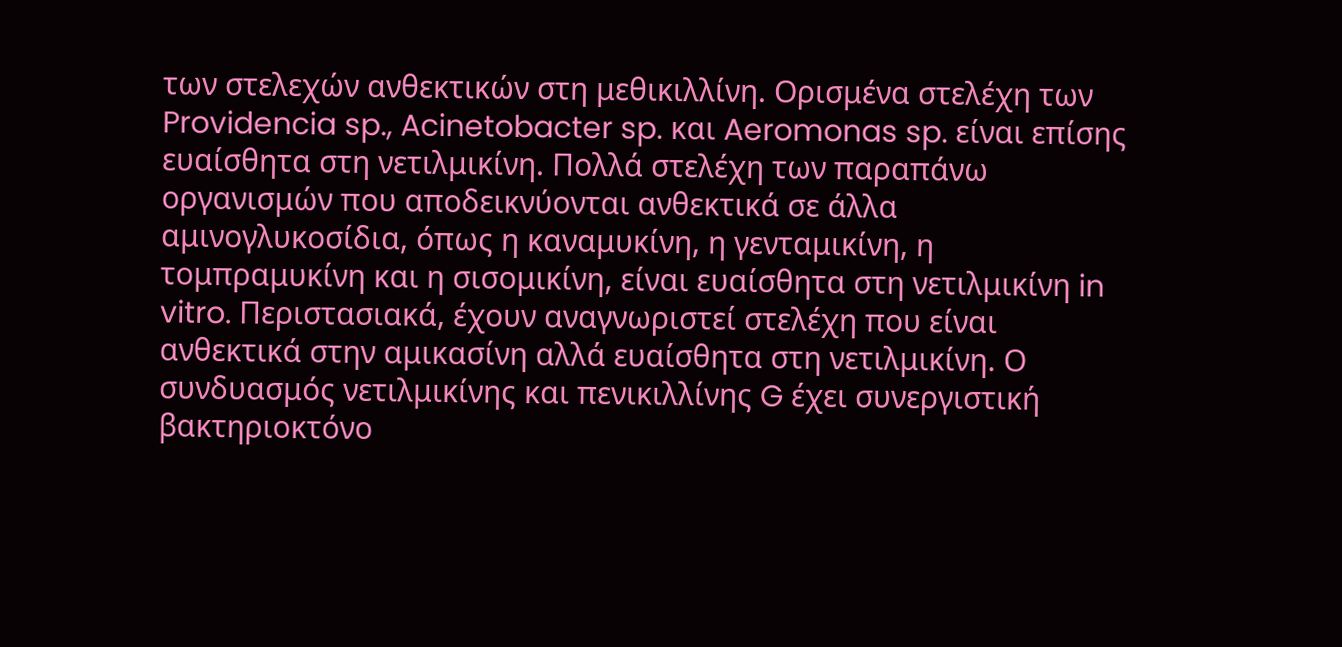των στελεχών ανθεκτικών στη μεθικιλλίνη. Ορισμένα στελέχη των Providencia sp., Acinetobacter sp. και Aeromonas sp. είναι επίσης ευαίσθητα στη νετιλμικίνη. Πολλά στελέχη των παραπάνω οργανισμών που αποδεικνύονται ανθεκτικά σε άλλα αμινογλυκοσίδια, όπως η καναμυκίνη, η γενταμικίνη, η τομπραμυκίνη και η σισομικίνη, είναι ευαίσθητα στη νετιλμικίνη in vitro. Περιστασιακά, έχουν αναγνωριστεί στελέχη που είναι ανθεκτικά στην αμικασίνη αλλά ευαίσθητα στη νετιλμικίνη. Ο συνδυασμός νετιλμικίνης και πενικιλλίνης G έχει συνεργιστική βακτηριοκτόνο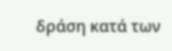δράση κατά των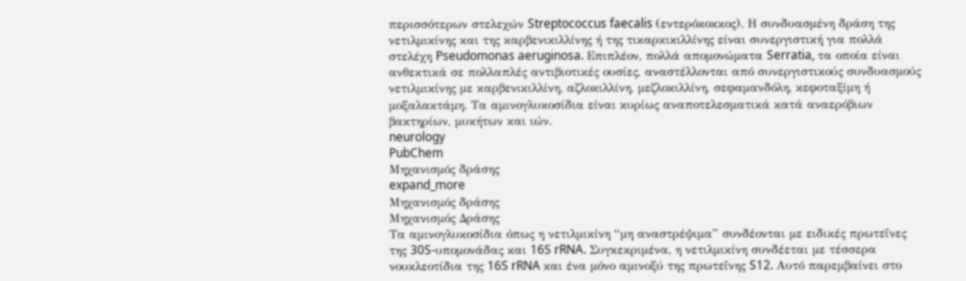περισσότερων στελεχών Streptococcus faecalis (εντερόκοκκος). Η συνδυασμένη δράση της νετιλμικίνης και της καρβενικιλλίνης ή της τικαρκικιλλίνης είναι συνεργιστική για πολλά στελέχη Pseudomonas aeruginosa. Επιπλέον, πολλά απομονώματα Serratia, τα οποία είναι ανθεκτικά σε πολλαπλές αντιβιοτικές ουσίες, αναστέλλονται από συνεργιστικούς συνδυασμούς νετιλμικίνης με καρβενικιλλίνη, αζλοκιλλίνη, μεζλοκιλλίνη, σεφαμανδόλη, κεφοταξίμη ή μοξαλακτάμη. Τα αμινογλυκοσίδια είναι κυρίως αναποτελεσματικά κατά αναερόβιων βακτηρίων, μυκήτων και ιών.
neurology
PubChem
Μηχανισμός δράσης
expand_more
Μηχανισμός δράσης
Μηχανισμός Δράσης
Τα αμινογλυκοσίδια όπως η νετιλμικίνη “μη αναστρέψιμα” συνδέονται με ειδικές πρωτεΐνες της 30S-υπομονάδας και 16S rRNA. Συγκεκριμένα, η νετιλμικίνη συνδέεται με τέσσερα νουκλεοτίδια της 16S rRNA και ένα μόνο αμινοξύ της πρωτεΐνης S12. Αυτό παρεμβαίνει στο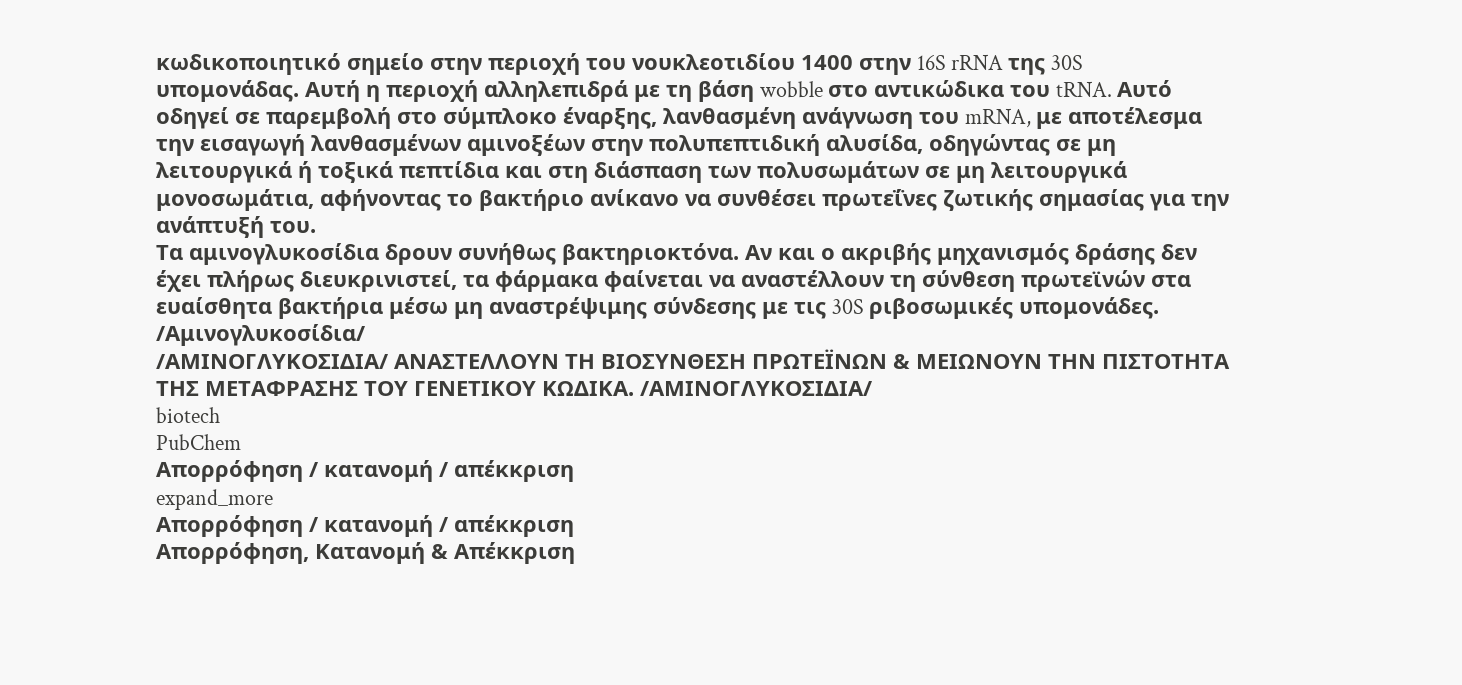κωδικοποιητικό σημείο στην περιοχή του νουκλεοτιδίου 1400 στην 16S rRNA της 30S υπομονάδας. Αυτή η περιοχή αλληλεπιδρά με τη βάση wobble στο αντικώδικα του tRNA. Αυτό οδηγεί σε παρεμβολή στο σύμπλοκο έναρξης, λανθασμένη ανάγνωση του mRNA, με αποτέλεσμα την εισαγωγή λανθασμένων αμινοξέων στην πολυπεπτιδική αλυσίδα, οδηγώντας σε μη λειτουργικά ή τοξικά πεπτίδια και στη διάσπαση των πολυσωμάτων σε μη λειτουργικά μονοσωμάτια, αφήνοντας το βακτήριο ανίκανο να συνθέσει πρωτεΐνες ζωτικής σημασίας για την ανάπτυξή του.
Τα αμινογλυκοσίδια δρουν συνήθως βακτηριοκτόνα. Αν και ο ακριβής μηχανισμός δράσης δεν έχει πλήρως διευκρινιστεί, τα φάρμακα φαίνεται να αναστέλλουν τη σύνθεση πρωτεϊνών στα ευαίσθητα βακτήρια μέσω μη αναστρέψιμης σύνδεσης με τις 30S ριβοσωμικές υπομονάδες. /Αμινογλυκοσίδια/
/ΑΜΙΝΟΓΛΥΚΟΣΙΔΙΑ/ ΑΝΑΣΤΕΛΛΟΥΝ ΤΗ ΒΙΟΣΥΝΘΕΣΗ ΠΡΩΤΕΪΝΩΝ & ΜΕΙΩΝΟΥΝ ΤΗΝ ΠΙΣΤΟΤΗΤΑ ΤΗΣ ΜΕΤΑΦΡΑΣΗΣ ΤΟΥ ΓΕΝΕΤΙΚΟΥ ΚΩΔΙΚΑ. /ΑΜΙΝΟΓΛΥΚΟΣΙΔΙΑ/
biotech
PubChem
Απορρόφηση / κατανομή / απέκκριση
expand_more
Απορρόφηση / κατανομή / απέκκριση
Απορρόφηση, Κατανομή & Απέκκριση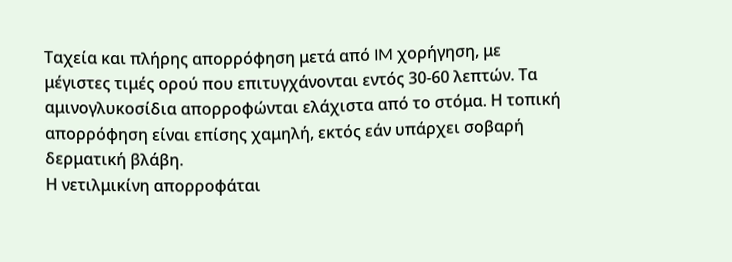Ταχεία και πλήρης απορρόφηση μετά από IM χορήγηση, με μέγιστες τιμές ορού που επιτυγχάνονται εντός 30-60 λεπτών. Τα αμινογλυκοσίδια απορροφώνται ελάχιστα από το στόμα. Η τοπική απορρόφηση είναι επίσης χαμηλή, εκτός εάν υπάρχει σοβαρή δερματική βλάβη.
Η νετιλμικίνη απορροφάται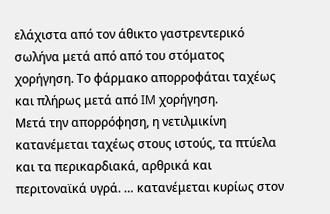ελάχιστα από τον άθικτο γαστρεντερικό σωλήνα μετά από από του στόματος χορήγηση. Το φάρμακο απορροφάται ταχέως και πλήρως μετά από IM χορήγηση.
Μετά την απορρόφηση, η νετιλμικίνη κατανέμεται ταχέως στους ιστούς, τα πτύελα και τα περικαρδιακά, αρθρικά και περιτοναϊκά υγρά. … κατανέμεται κυρίως στον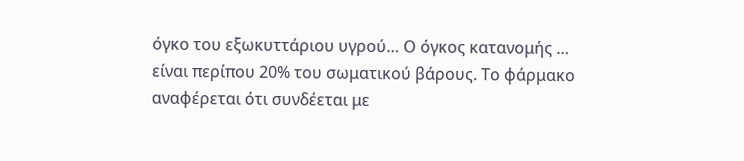όγκο του εξωκυττάριου υγρού… Ο όγκος κατανομής … είναι περίπου 20% του σωματικού βάρους. Το φάρμακο αναφέρεται ότι συνδέεται με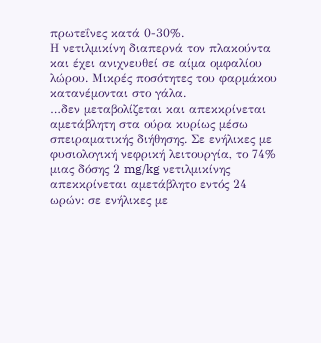πρωτεΐνες κατά 0-30%.
Η νετιλμικίνη διαπερνά τον πλακούντα και έχει ανιχνευθεί σε αίμα ομφαλίου λώρου. Μικρές ποσότητες του φαρμάκου κατανέμονται στο γάλα.
…δεν μεταβολίζεται και απεκκρίνεται αμετάβλητη στα ούρα κυρίως μέσω σπειραματικής διήθησης. Σε ενήλικες με φυσιολογική νεφρική λειτουργία, το 74% μιας δόσης 2 mg/kg νετιλμικίνης απεκκρίνεται αμετάβλητο εντός 24 ωρών: σε ενήλικες με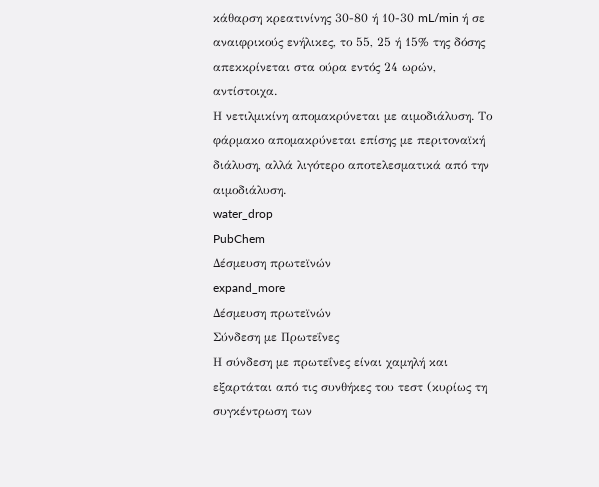κάθαρση κρεατινίνης 30-80 ή 10-30 mL/min ή σε αναιφρικούς ενήλικες, το 55, 25 ή 15% της δόσης απεκκρίνεται στα ούρα εντός 24 ωρών, αντίστοιχα.
Η νετιλμικίνη απομακρύνεται με αιμοδιάλυση. Το φάρμακο απομακρύνεται επίσης με περιτοναϊκή διάλυση, αλλά λιγότερο αποτελεσματικά από την αιμοδιάλυση.
water_drop
PubChem
Δέσμευση πρωτεϊνών
expand_more
Δέσμευση πρωτεϊνών
Σύνδεση με Πρωτεΐνες
Η σύνδεση με πρωτεΐνες είναι χαμηλή και εξαρτάται από τις συνθήκες του τεστ (κυρίως τη συγκέντρωση των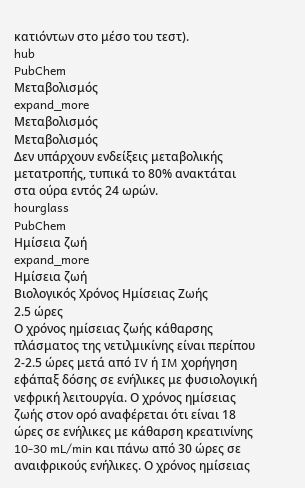κατιόντων στο μέσο του τεστ).
hub
PubChem
Μεταβολισμός
expand_more
Μεταβολισμός
Μεταβολισμός
Δεν υπάρχουν ενδείξεις μεταβολικής μετατροπής, τυπικά το 80% ανακτάται στα ούρα εντός 24 ωρών.
hourglass
PubChem
Ημίσεια ζωή
expand_more
Ημίσεια ζωή
Βιολογικός Χρόνος Ημίσειας Ζωής
2.5 ώρες
Ο χρόνος ημίσειας ζωής κάθαρσης πλάσματος της νετιλμικίνης είναι περίπου 2-2.5 ώρες μετά από IV ή IM χορήγηση εφάπαξ δόσης σε ενήλικες με φυσιολογική νεφρική λειτουργία. Ο χρόνος ημίσειας ζωής στον ορό αναφέρεται ότι είναι 18 ώρες σε ενήλικες με κάθαρση κρεατινίνης 10-30 mL/min και πάνω από 30 ώρες σε αναιφρικούς ενήλικες. Ο χρόνος ημίσειας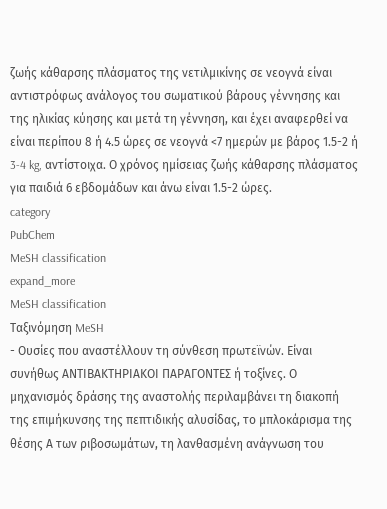ζωής κάθαρσης πλάσματος της νετιλμικίνης σε νεογνά είναι αντιστρόφως ανάλογος του σωματικού βάρους γέννησης και της ηλικίας κύησης και μετά τη γέννηση, και έχει αναφερθεί να είναι περίπου 8 ή 4.5 ώρες σε νεογνά <7 ημερών με βάρος 1.5-2 ή 3-4 kg, αντίστοιχα. Ο χρόνος ημίσειας ζωής κάθαρσης πλάσματος για παιδιά 6 εβδομάδων και άνω είναι 1.5-2 ώρες.
category
PubChem
MeSH classification
expand_more
MeSH classification
Ταξινόμηση MeSH
- Ουσίες που αναστέλλουν τη σύνθεση πρωτεϊνών. Είναι συνήθως ΑΝΤΙΒΑΚΤΗΡΙΑΚΟΙ ΠΑΡΑΓΟΝΤΕΣ ή τοξίνες. Ο μηχανισμός δράσης της αναστολής περιλαμβάνει τη διακοπή της επιμήκυνσης της πεπτιδικής αλυσίδας, το μπλοκάρισμα της θέσης Α των ριβοσωμάτων, τη λανθασμένη ανάγνωση του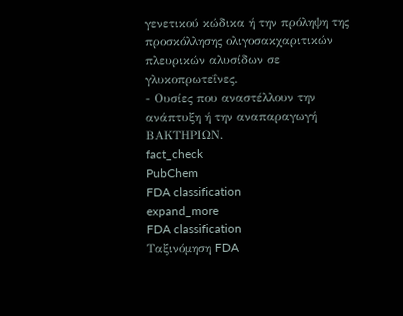γενετικού κώδικα ή την πρόληψη της προσκόλλησης ολιγοσακχαριτικών πλευρικών αλυσίδων σε γλυκοπρωτεΐνες.
- Ουσίες που αναστέλλουν την ανάπτυξη ή την αναπαραγωγή ΒΑΚΤΗΡΙΩΝ.
fact_check
PubChem
FDA classification
expand_more
FDA classification
Ταξινόμηση FDA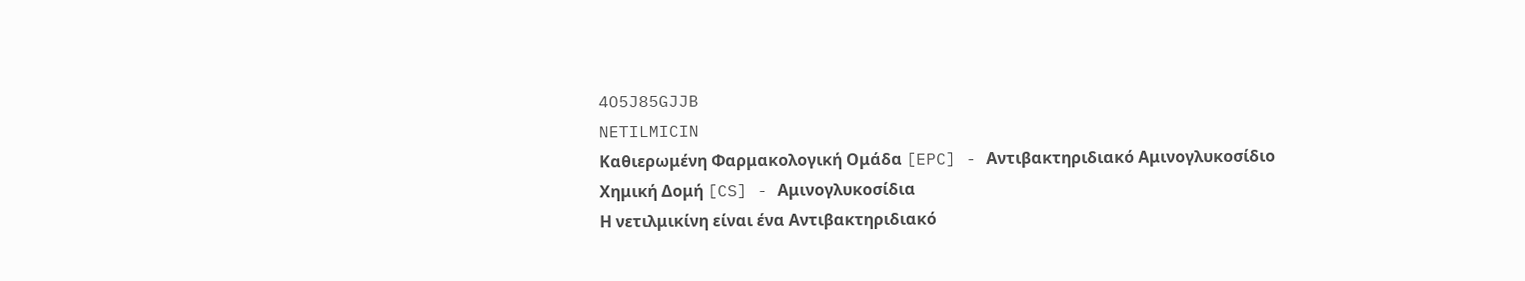4O5J85GJJB
NETILMICIN
Καθιερωμένη Φαρμακολογική Ομάδα [EPC] - Αντιβακτηριδιακό Αμινογλυκοσίδιο
Χημική Δομή [CS] - Αμινογλυκοσίδια
Η νετιλμικίνη είναι ένα Αντιβακτηριδιακό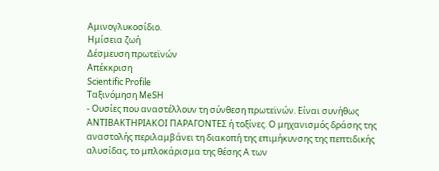Αμινογλυκοσίδιο.
Ημίσεια ζωή
Δέσμευση πρωτεϊνών
Απέκκριση
Scientific Profile
Ταξινόμηση MeSH
- Ουσίες που αναστέλλουν τη σύνθεση πρωτεϊνών. Είναι συνήθως ΑΝΤΙΒΑΚΤΗΡΙΑΚΟΙ ΠΑΡΑΓΟΝΤΕΣ ή τοξίνες. Ο μηχανισμός δράσης της αναστολής περιλαμβάνει τη διακοπή της επιμήκυνσης της πεπτιδικής αλυσίδας, το μπλοκάρισμα της θέσης Α των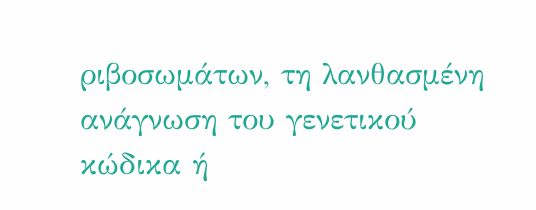ριβοσωμάτων, τη λανθασμένη ανάγνωση του γενετικού κώδικα ή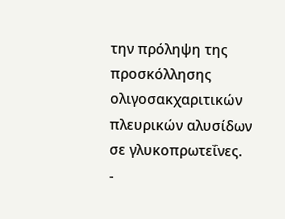την πρόληψη της προσκόλλησης ολιγοσακχαριτικών πλευρικών αλυσίδων σε γλυκοπρωτεΐνες.
-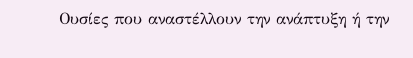Ουσίες που αναστέλλουν την ανάπτυξη ή την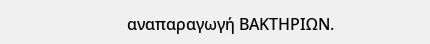αναπαραγωγή ΒΑΚΤΗΡΙΩΝ.